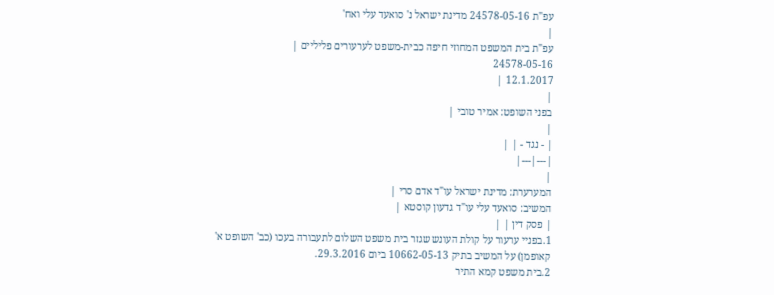עפ"ת 24578-05-16 מדינת ישראל נ' סואעד עלי ואח'
|
עפ"ת בית המשפט המחוזי חיפה כבית-משפט לערעורים פליליים |
24578-05-16
12.1.2017 |
|
בפני השופט: אמיר טובי |
|
| - נגד - | |
|---|---|
|
המערערת: מדינת ישראל עו"ד אדם סרי |
המשיב: סואעד עלי עו"ד גדעון קוסטא |
| פסק דין | |
1.בפניי ערעור על קולת העונש שגזר בית משפט השלום לתעבורה בעכו (כב' השופט א' קאופמן) על המשיב בתיק 10662-05-13 ביום 29.3.2016.
2.בית משפט קמא התיר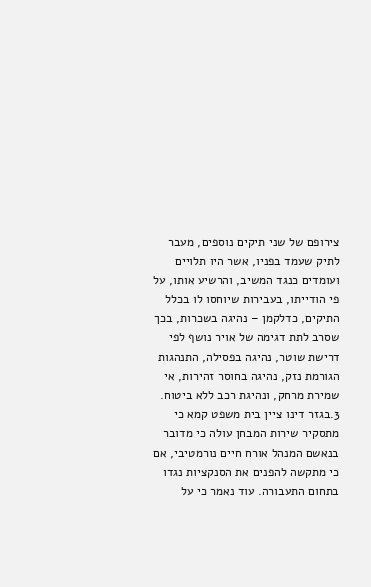צירופם של שני תיקים נוספים, מעבר לתיק שעמד בפניו, אשר היו תלויים ועומדים כנגד המשיב, והרשיע אותו, על פי הודייתו, בעבירות שיוחסו לו בכלל התיקים, כדלקמן – נהיגה בשכרות, בכך שסרב לתת דגימה של אויר נושף לפי דרישת שוטר, נהיגה בפסילה, התנהגות הגורמת נזק, נהיגה בחוסר זהירות, אי שמירת מרחק, ונהיגת רכב ללא ביטוח.
3.בגזר דינו ציין בית משפט קמא כי מתסקיר שירות המבחן עולה כי מדובר בנאשם המנהל אורח חיים נורמטיבי, אם כי מתקשה להפנים את הסנקציות נגדו בתחום התעבורה. עוד נאמר כי על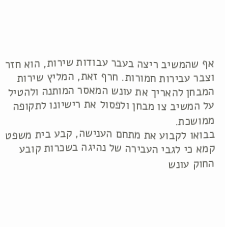אף שהמשיב ריצה בעבר עבודות שירות, הוא חזר וצבר עבירות חמורות. חרף זאת, המליץ שירות המבחן להאריך את עונש המאסר המותנה ולהטיל על המשיב צו מבחן ולפסול את רישיונו לתקופה ממושכת.
בבואו לקבוע את מתחם הענישה, קבע בית משפט קמא כי לגבי העבירה של נהיגה בשכרות קובע החוק עונש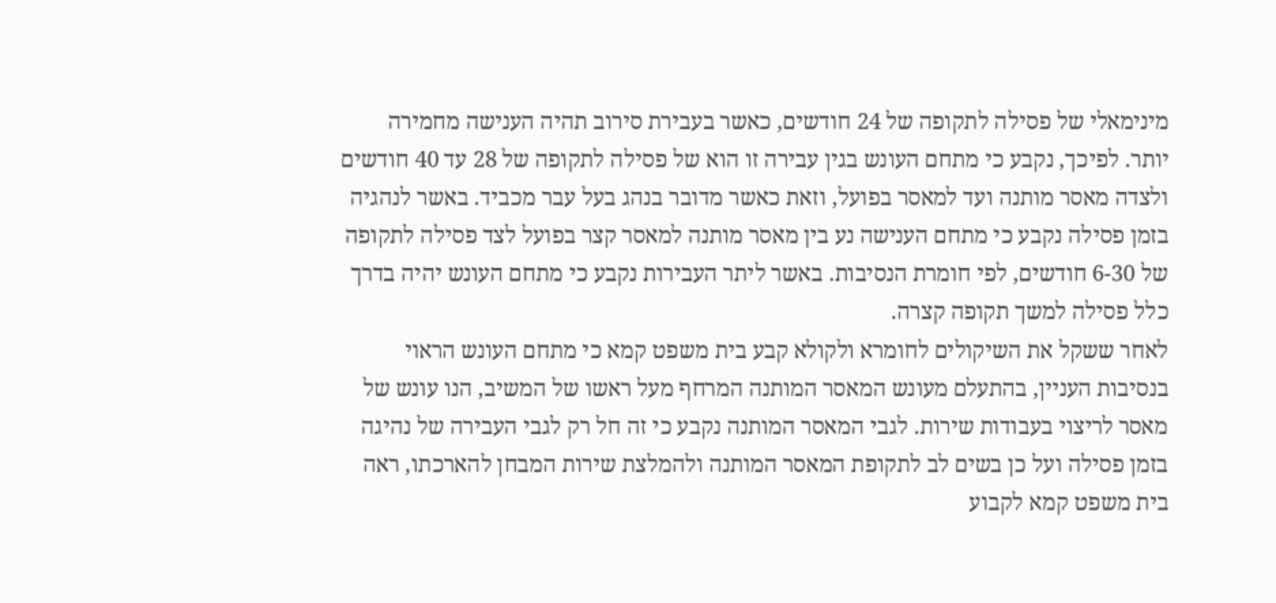מינימאלי של פסילה לתקופה של 24 חודשים, כאשר בעבירת סירוב תהיה הענישה מחמירה יותר. לפיכך, נקבע כי מתחם העונש בגין עבירה זו הוא של פסילה לתקופה של 28 עד 40 חודשים ולצדה מאסר מותנה ועד למאסר בפועל, וזאת כאשר מדובר בנהג בעל עבר מכביד. באשר לנהגיה בזמן פסילה נקבע כי מתחם הענישה נע בין מאסר מותנה למאסר קצר בפועל לצד פסילה לתקופה של 6-30 חודשים, לפי חומרת הנסיבות. באשר ליתר העבירות נקבע כי מתחם העונש יהיה בדרך כלל פסילה למשך תקופה קצרה.
לאחר ששקל את השיקולים לחומרא ולקולא קבע בית משפט קמא כי מתחם העונש הראוי בנסיבות העניין, בהתעלם מעונש המאסר המותנה המרחף מעל ראשו של המשיב, הנו עונש של מאסר לריצוי בעבודות שירות. לגבי המאסר המותנה נקבע כי זה חל רק לגבי העבירה של נהיגה בזמן פסילה ועל כן בשים לב לתקופת המאסר המותנה ולהמלצת שירות המבחן להארכתו, ראה בית משפט קמא לקבוע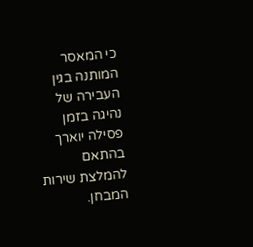כי המאסר המותנה בגין העבירה של נהיגה בזמן פסילה יוארך בהתאם להמלצת שירות המבחן.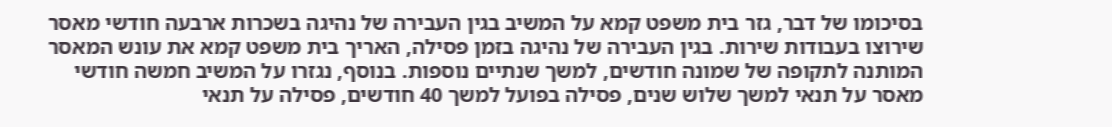בסיכומו של דבר, גזר בית משפט קמא על המשיב בגין העבירה של נהיגה בשכרות ארבעה חודשי מאסר שירוצו בעבודות שירות. בגין העבירה של נהיגה בזמן פסילה, האריך בית משפט קמא את עונש המאסר המותנה לתקופה של שמונה חודשים, למשך שנתיים נוספות. בנוסף, נגזרו על המשיב חמשה חודשי מאסר על תנאי למשך שלוש שנים, פסילה בפועל למשך 40 חודשים, פסילה על תנאי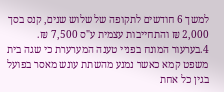למשך 6 חודשים לתקופה של שלוש שנים, קנס בסך 2,000 ₪ והתחייבות עצמית ע"ס 7,500 ₪.
4.בערעור המונח בפניי טענה המערערת כי שגה בית משפט קמא כאשר נמנע מהשתת עונש מאסר בפועל בגין כל אחת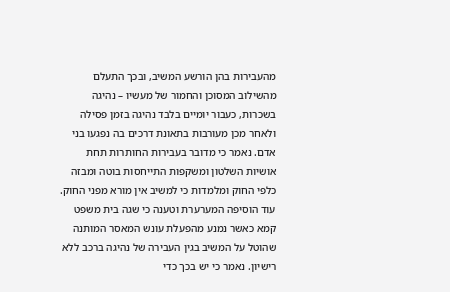מהעבירות בהן הורשע המשיב, ובכך התעלם מהשילוב המסוכן והחמור של מעשיו – נהיגה בשכרות, כעבור יומיים בלבד נהיגה בזמן פסילה ולאחר מכן מעורבות בתאונת דרכים בה נפגעו בני אדם. נאמר כי מדובר בעבירות החותרות תחת אושיות השלטון ומשקפות התייחסות בוטה ומבזה כלפי החוק ומלמדות כי למשיב אין מורא מפני החוק.
עוד הוסיפה המערערת וטענה כי שגה בית משפט קמא כאשר נמנע מהפעלת עונש המאסר המותנה שהוטל על המשיב בגין העבירה של נהיגה ברכב ללא רישיון. נאמר כי יש בכך כדי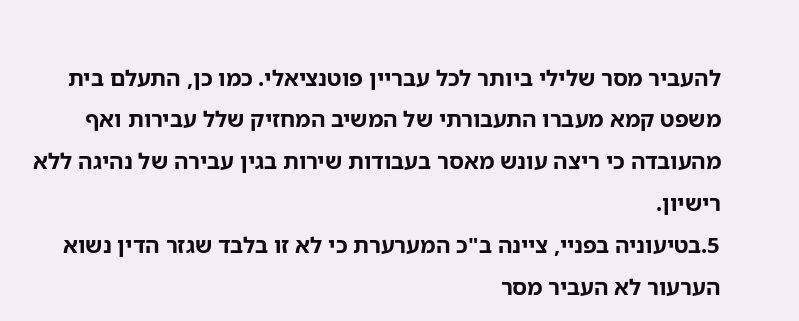להעביר מסר שלילי ביותר לכל עבריין פוטנציאלי. כמו כן, התעלם בית משפט קמא מעברו התעבורתי של המשיב המחזיק שלל עבירות ואף מהעובדה כי ריצה עונש מאסר בעבודות שירות בגין עבירה של נהיגה ללא רישיון.
5.בטיעוניה בפניי, ציינה ב"כ המערערת כי לא זו בלבד שגזר הדין נשוא הערעור לא העביר מסר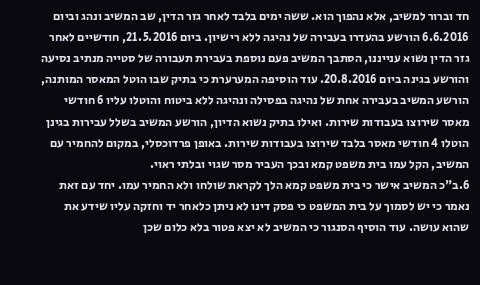חד וברור למשיב, אלא נהפוך הוא. ששה ימים בלבד לאחר גזר הדין, שב המשיב ונהג וביום 6.6.2016 הורשע בהעדרו בעבירה של נהיגה ללא רישיון. ביום 21.5.2016, חודשיים לאחר גזר הדין נשוא ענייננו, הסתבך המשיב פעם נוספת בעבירת תעבורה של סטייה מנתיב נסיעה והורשע בגינה ביום 20.8.2016. עוד הוסיפה המערערת כי בתיק שבו הוטל המאסר המותנה, הורשע המשיב בעבירה אחת של נהיגה בפסילה ונהיגה ללא ביטוח והוטלו עליו 6 חודשי מאסר שירוצו בעבודות שירות. ואילו בתיק נשוא הדיון, הורשע המשיב בשלל עבירות בגינן הוטלו 4 חודשי מאסר בלבד שירוצו בעבודות שירות. באופן פרדוכסלי, במקום להחמיר עם המשיב, הקל עמו בית משפט קמא ובכך העביר מסר שגוי ובלתי ראוי.
6.ב"כ המשיב אישר כי בית משפט קמא הלך לקראת שולחו ולא החמיר עמו. יחד עם זאת נאמר כי יש לסמוך על בית המשפט כי פסק דינו לא ניתן כלאחר יד וחזקה עליו שידע את שהוא עושה. עוד הוסיף הסנגור כי המשיב לא יצא פטור בלא כלום שכן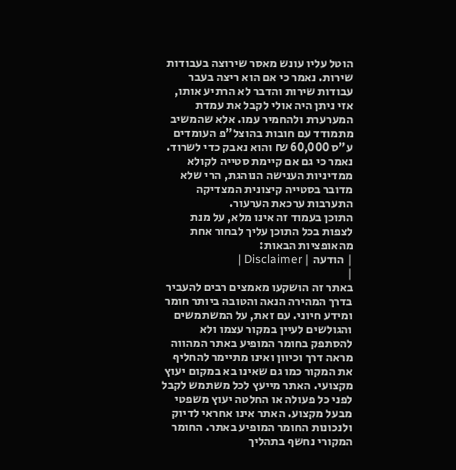הוטל עליו עונש מאסר שירוצה בעבודות שירות. נאמר כי אם הוא ריצה בעבר עבודות שירות והדבר לא הרתיע אותו, אזי ניתן היה אולי לקבל את עמדת המערערת ולהחמיר עמו. אלא שהמשיב מתמודד עם חובות בהוצל"פ העומדים ע"ס 60,000 ₪ והוא נאבק כדי לשרוד. נאמר כי גם אם קיימת סטייה לקולא ממדיניות הענישה הנוהגת, הרי שלא מדובר בסטייה קיצונית המצדיקה התערבות ערכאת הערעור.
התוכן בעמוד זה אינו מלא, על מנת לצפות בכל התוכן עליך לבחור אחת מהאופציות הבאות:
| הודעה | Disclaimer |
|
באתר זה הושקעו מאמצים רבים להעביר בדרך המהירה הנאה והטובה ביותר חומר ומידע חיוני. עם זאת, על המשתמשים והגולשים לעיין במקור עצמו ולא להסתפק בחומר המופיע באתר המהווה מראה דרך וכיוון ואינו מתיימר להחליף את המקור כמו גם שאינו בא במקום יעוץ מקצועי. האתר מייעץ לכל משתמש לקבל לפני כל פעולה או החלטה יעוץ משפטי מבעל מקצוע. האתר אינו אחראי לדיוק ולנכונות החומר המופיע באתר. החומר המקורי נחשף בתהליך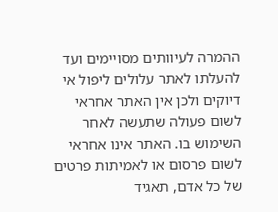ההמרה לעיוותים מסויימים ועד להעלתו לאתר עלולים ליפול אי דיוקים ולכן אין האתר אחראי לשום פעולה שתעשה לאחר השימוש בו. האתר אינו אחראי לשום פרסום או לאמיתות פרטים של כל אדם, תאגיד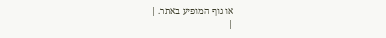או גוף המופיע באתר. |
|